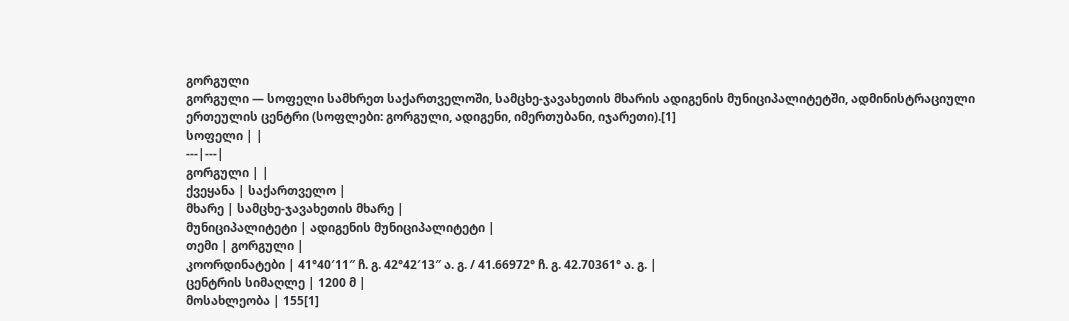გორგული
გორგული — სოფელი სამხრეთ საქართველოში, სამცხე-ჯავახეთის მხარის ადიგენის მუნიციპალიტეტში, ადმინისტრაციული ერთეულის ცენტრი (სოფლები: გორგული, ადიგენი, იმერთუბანი, იჯარეთი).[1]
სოფელი | |
---|---|
გორგული | |
ქვეყანა | საქართველო |
მხარე | სამცხე-ჯავახეთის მხარე |
მუნიციპალიტეტი | ადიგენის მუნიციპალიტეტი |
თემი | გორგული |
კოორდინატები | 41°40′11″ ჩ. გ. 42°42′13″ ა. გ. / 41.66972° ჩ. გ. 42.70361° ა. გ. |
ცენტრის სიმაღლე | 1200 მ |
მოსახლეობა | 155[1]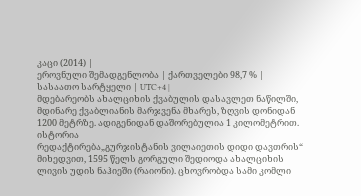კაცი (2014) |
ეროვნული შემადგენლობა | ქართველები 98,7 % |
სასაათო სარტყელი | UTC+4 |
მდებარეობს ახალციხის ქვაბულის დასავლეთ ნაწილში, მდინარე ქვაბლიანის მარჯვენა მხარეს, ზღვის დონიდან 1200 მეტრზე. ადიგენიდან დაშორებულია 1 კილომეტრით.
ისტორია
რედაქტირება„გურჯისტანის ვილაიეთის დიდი დავთრის“ მიხედვით, 1595 წელს გორგული შედიოდა ახალციხის ლივის უდის ნაჰიეში (რაიონი). ცხოვრობდა სამი კომლი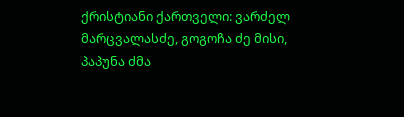ქრისტიანი ქართველი: ვარძელ მარცვალასძე, გოგოჩა ძე მისი, პაპუნა ძმა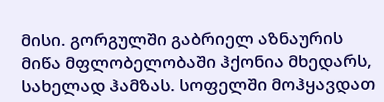მისი. გორგულში გაბრიელ აზნაურის მიწა მფლობელობაში ჰქონია მხედარს, სახელად ჰამზას. სოფელში მოჰყავდათ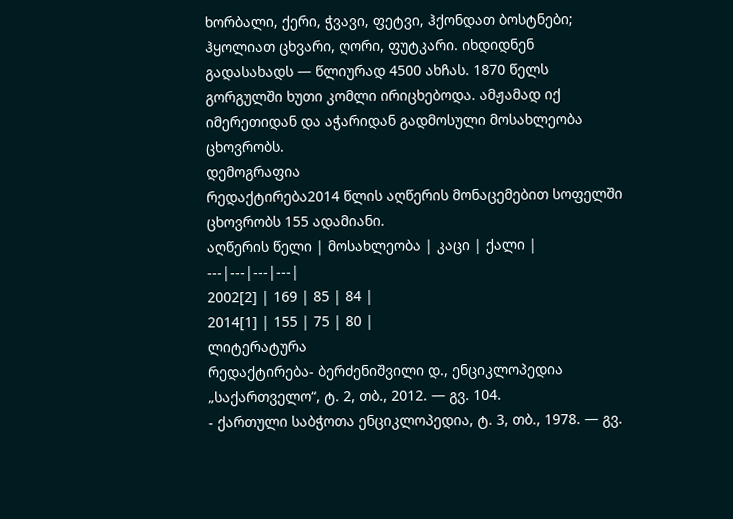ხორბალი, ქერი, ჭვავი, ფეტვი, ჰქონდათ ბოსტნები; ჰყოლიათ ცხვარი, ღორი, ფუტკარი. იხდიდნენ გადასახადს — წლიურად 4500 ახჩას. 1870 წელს გორგულში ხუთი კომლი ირიცხებოდა. ამჟამად იქ იმერეთიდან და აჭარიდან გადმოსული მოსახლეობა ცხოვრობს.
დემოგრაფია
რედაქტირება2014 წლის აღწერის მონაცემებით სოფელში ცხოვრობს 155 ადამიანი.
აღწერის წელი | მოსახლეობა | კაცი | ქალი |
---|---|---|---|
2002[2] | 169 | 85 | 84 |
2014[1] | 155 | 75 | 80 |
ლიტერატურა
რედაქტირება- ბერძენიშვილი დ., ენციკლოპედია „საქართველო“, ტ. 2, თბ., 2012. — გვ. 104.
- ქართული საბჭოთა ენციკლოპედია, ტ. 3, თბ., 1978. — გვ.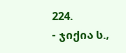224.
- ჯიქია ს.,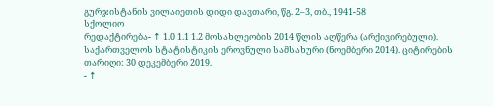გურჯისტანის ვილაიეთის დიდი დავთარი, წგ. 2–3, თბ., 1941-58
სქოლიო
რედაქტირება- ↑ 1.0 1.1 1.2 მოსახლეობის 2014 წლის აღწერა (არქივირებული). საქართველოს სტატისტიკის ეროვნული სამსახური (ნოემბერი 2014). ციტირების თარიღი: 30 დეკემბერი 2019.
- ↑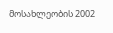მოსახლეობის 2002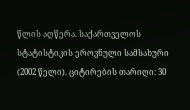წლის აღწერა. საქართველოს სტატისტიკის ეროვნული სამსახური (2002 წელი). ციტირების თარიღი: 30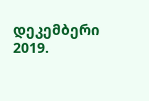დეკემბერი 2019.